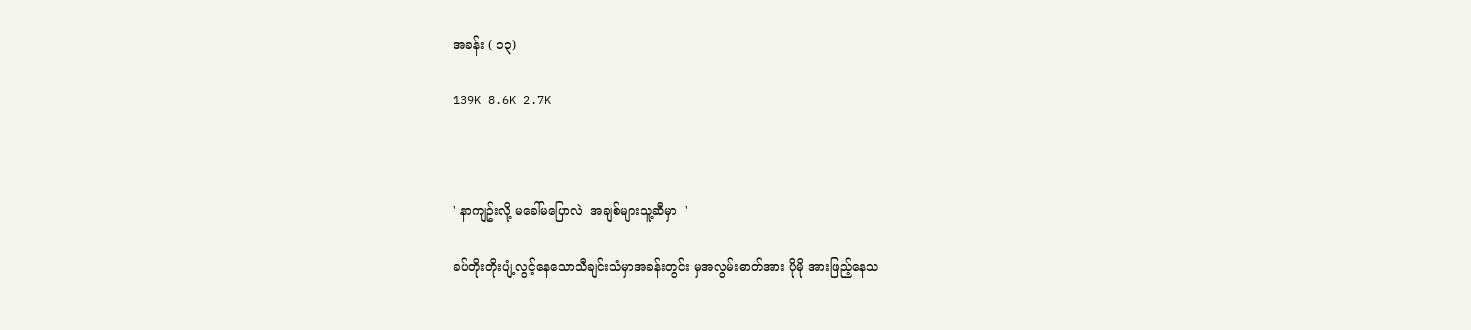အခန်း ( ၁၃)

139K 8.6K 2.7K



' နာကျဥ်းလို့ မခေါ်မပြောလဲ  အချစ်များသူ့ဆီမှာ  '

ခပ်တိုးတိုးပျံ့လွင့်နေသောသီချင်းသံမှာအခန်းတွင်း မှအလွမ်းဓာတ်အား ပိုမို အားဖြည့်နေသ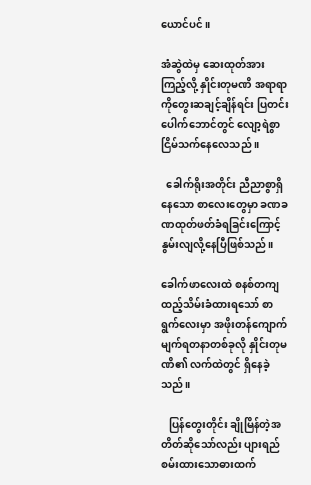ယောင်ပင် ။

အံဆွဲထဲမှ ဆေးထုတ်အားကြည့်လို့ နှိုင်းတုမဏိ အရာရာကိုတွေးဆချင့်ချိန်ရင်း ပြတင်းပေါက်ဘောင်တွင် လျော့ရဲစွာ ငြိမ်သက်နေလေသည် ။

  ခေါက်ရိုးအတိုင်း ညီညာစွာရှိနေသော စာလေးတွေမှာ ခဏခဏထုတ်ဖတ်ခံရခြင်းကြောင့် နွမ်းလျလို့နေပြီဖြစ်သည်။

ခေါက်ဖာလေးထဲ စနစ်တကျထည့်သိမ်းခံထားရသော် စာရွက်လေးမှာ အဖိုးတန်ကျောက်မျက်ရတနာတစ်ခုလို နှိုင်းတုမဏိ၏ လက်ထဲတွင် ရှိနေခဲ့သည်။

   ပြန်တွေးတိုင်း ချိုမြိန်တဲ့အတိတ်ဆိုသော်လည်း ပျားရည်စမ်းထားသောဓားထက်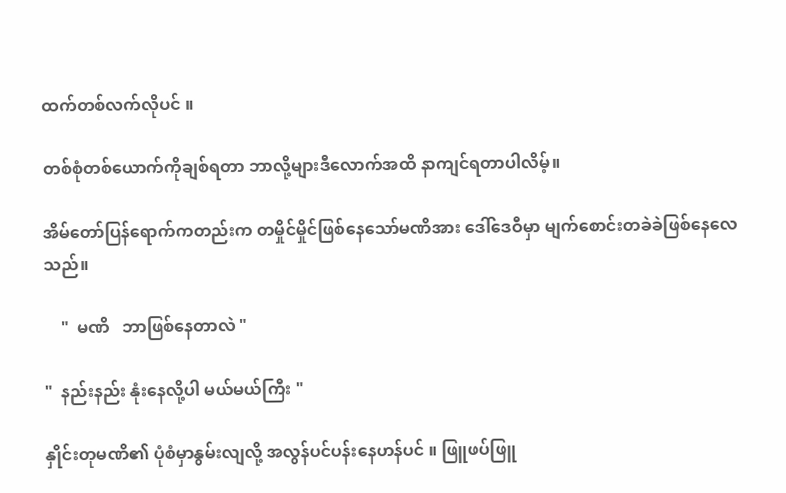ထက်တစ်လက်လိုပင် ။

တစ်စုံတစ်ယောက်ကိုချစ်ရတာ ဘာလို့များဒီလောက်အထိ နာကျင်ရတာပါလိမ့်။

အိမ်တော်ပြန်ရောက်ကတည်းက တမှိုင်မှိုင်ဖြစ်နေသော်မဏိအား ဒေါ်ဒေဝီမှာ မျက်စောင်းတခဲခဲဖြစ်နေလေသည်။

    "  မဏိ   ဘာဖြစ်နေတာလဲ "

"  နည်းနည်း နုံးနေလို့ပါ မယ်မယ်ကြီး "

နှိုင်းတုမဏိ၏ ပုံစံမှာနွမ်းလျလို့ အလွန်ပင်ပန်းနေဟန်ပင် ။ ဖြူဖပ်ဖြူ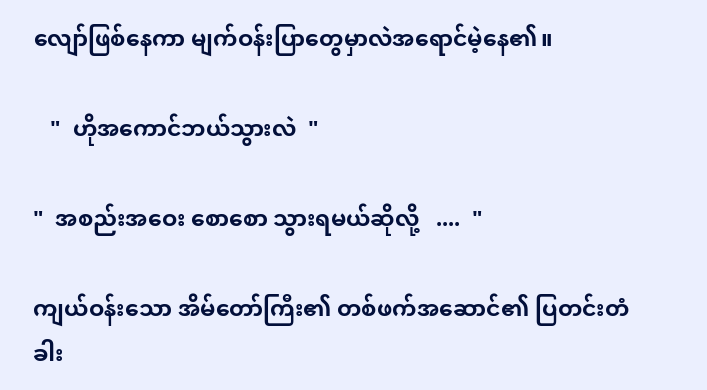လျော်ဖြစ်နေကာ မျက်ဝန်းပြာတွေမှာလဲအရောင်မဲ့နေ၏။

   "  ဟိုအကောင်ဘယ်သွားလဲ  "

"  အစည်းအဝေး စောစော သွားရမယ်ဆိုလို့   ....  "

ကျယ်ဝန်းသော အိမ်တော်ကြီး၏ တစ်ဖက်အဆောင်၏ ပြတင်းတံခါး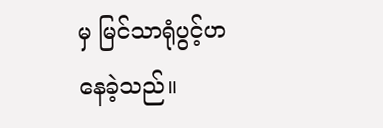မှ မြင်သာရုံပွင့်ဟနေခဲ့သည်။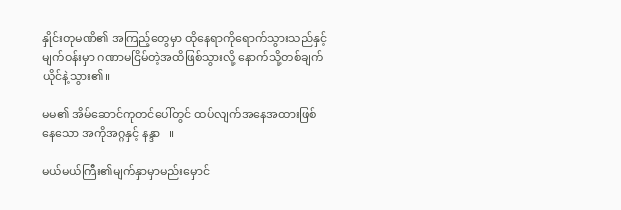နှိုင်းတုမဏိ၏ အကြည့်တွေမှာ ထိုနေရာကိုရောက်သွားသည်နှင့် မျက်ဝန်းမှာ ဂဏာမငြိမ်တဲ့အထိဖြစ်သွားလို့ နောက်သို့တစ်ချက်ယိုင်နဲ့သွား၏။

မမ၏ အိမ်ဆောင်ကုတင်ပေါ်တွင် ထပ်လျက်အနေအထားဖြစ်နေသော အကိုအဂ္ဂနှင့် နန္ဒာ   ။

မယ်မယ်ကြီး၏မျက်နှာမှာမည်းမှောင်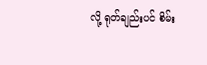လို့ ရုတ်ချည်းပင် စိမ်း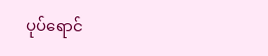ပုပ်ရောင်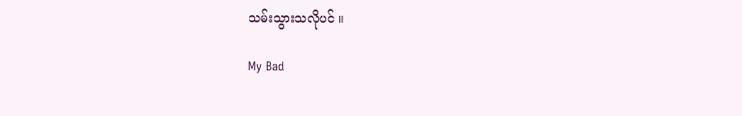သမ်းသွားသလိုပင် ။

My Bad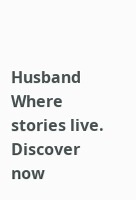Husband Where stories live. Discover now